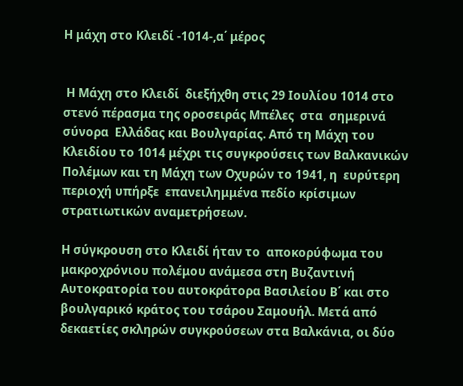Η μάχη στο Κλειδί -1014-,α΄ μέρος


 Η Μάχη στο Κλειδί  διεξήχθη στις 29 Ιουλίου 1014 στο στενό πέρασμα της οροσειράς Μπέλες  στα  σημερινά σύνορα  Ελλάδας και Βουλγαρίας. Από τη Μάχη του Κλειδίου το 1014 μέχρι τις συγκρούσεις των Βαλκανικών Πολέμων και τη Μάχη των Οχυρών το 1941, η  ευρύτερη περιοχή υπήρξε  επανειλημμένα πεδίο κρίσιμων στρατιωτικών αναμετρήσεων.

Η σύγκρουση στο Κλειδί ήταν το  αποκορύφωμα του μακροχρόνιου πολέμου ανάμεσα στη Βυζαντινή Αυτοκρατορία του αυτοκράτορα Βασιλείου Β΄ και στο βουλγαρικό κράτος του τσάρου Σαμουήλ. Μετά από δεκαετίες σκληρών συγκρούσεων στα Βαλκάνια, οι δύο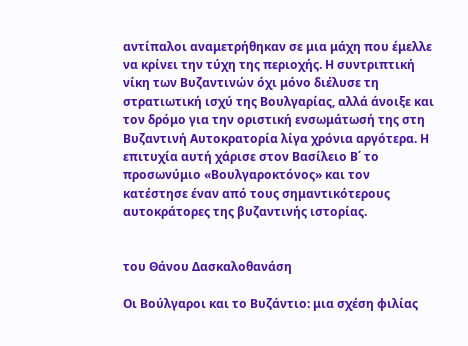αντίπαλοι αναμετρήθηκαν σε μια μάχη που έμελλε να κρίνει την τύχη της περιοχής. Η συντριπτική νίκη των Βυζαντινών όχι μόνο διέλυσε τη στρατιωτική ισχύ της Βουλγαρίας, αλλά άνοιξε και τον δρόμο για την οριστική ενσωμάτωσή της στη Βυζαντινή Αυτοκρατορία λίγα χρόνια αργότερα. Η επιτυχία αυτή χάρισε στον Βασίλειο Β΄ το προσωνύμιο «Βουλγαροκτόνος» και τον κατέστησε έναν από τους σημαντικότερους αυτοκράτορες της βυζαντινής ιστορίας.


του Θάνου Δασκαλοθανάση

Οι Βούλγαροι και το Βυζάντιο: μια σχέση φιλίας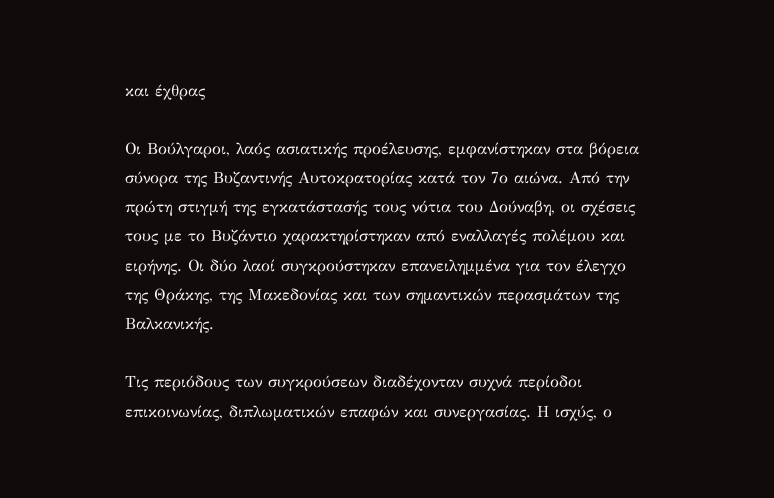και έχθρας

Οι Βούλγαροι, λαός ασιατικής προέλευσης, εμφανίστηκαν στα βόρεια σύνορα της Βυζαντινής Αυτοκρατορίας κατά τον 7ο αιώνα. Από την πρώτη στιγμή της εγκατάστασής τους νότια του Δούναβη, οι σχέσεις τους με το Βυζάντιο χαρακτηρίστηκαν από εναλλαγές πολέμου και ειρήνης. Οι δύο λαοί συγκρούστηκαν επανειλημμένα για τον έλεγχο της Θράκης, της Μακεδονίας και των σημαντικών περασμάτων της Βαλκανικής.

Τις περιόδους των συγκρούσεων διαδέχονταν συχνά περίοδοι επικοινωνίας, διπλωματικών επαφών και συνεργασίας. Η ισχύς, ο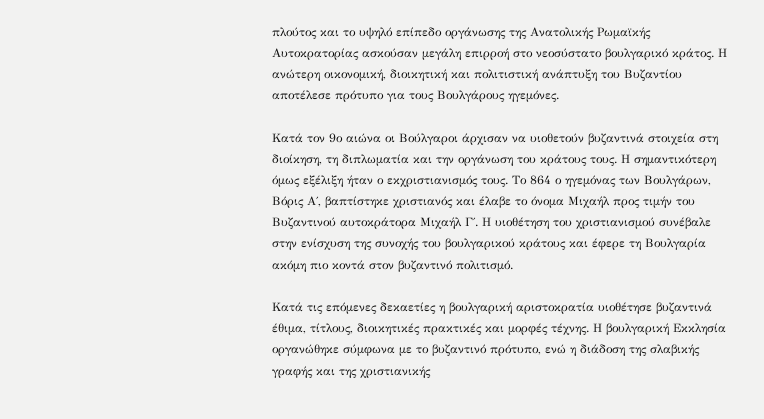πλούτος και το υψηλό επίπεδο οργάνωσης της Ανατολικής Ρωμαϊκής Αυτοκρατορίας ασκούσαν μεγάλη επιρροή στο νεοσύστατο βουλγαρικό κράτος. Η ανώτερη οικονομική, διοικητική και πολιτιστική ανάπτυξη του Βυζαντίου αποτέλεσε πρότυπο για τους Βουλγάρους ηγεμόνες.

Κατά τον 9ο αιώνα οι Βούλγαροι άρχισαν να υιοθετούν βυζαντινά στοιχεία στη διοίκηση, τη διπλωματία και την οργάνωση του κράτους τους. Η σημαντικότερη όμως εξέλιξη ήταν ο εκχριστιανισμός τους. Το 864 ο ηγεμόνας των Βουλγάρων, Βόρις Α΄, βαπτίστηκε χριστιανός και έλαβε το όνομα Μιχαήλ προς τιμήν του Βυζαντινού αυτοκράτορα Μιχαήλ Γ΄. Η υιοθέτηση του χριστιανισμού συνέβαλε στην ενίσχυση της συνοχής του βουλγαρικού κράτους και έφερε τη Βουλγαρία ακόμη πιο κοντά στον βυζαντινό πολιτισμό.

Κατά τις επόμενες δεκαετίες η βουλγαρική αριστοκρατία υιοθέτησε βυζαντινά έθιμα, τίτλους, διοικητικές πρακτικές και μορφές τέχνης. Η βουλγαρική Εκκλησία οργανώθηκε σύμφωνα με το βυζαντινό πρότυπο, ενώ η διάδοση της σλαβικής γραφής και της χριστιανικής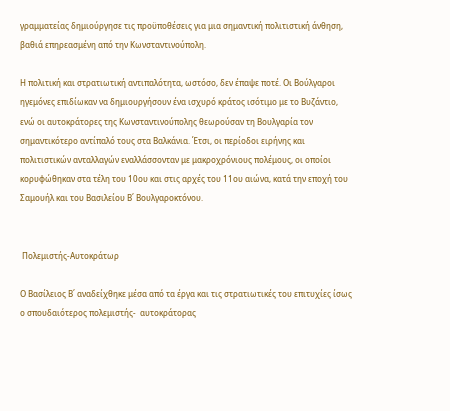γραμματείας δημιούργησε τις προϋποθέσεις για μια σημαντική πολιτιστική άνθηση, βαθιά επηρεασμένη από την Κωνσταντινούπολη.

Η πολιτική και στρατιωτική αντιπαλότητα, ωστόσο, δεν έπαψε ποτέ. Οι Βούλγαροι ηγεμόνες επιδίωκαν να δημιουργήσουν ένα ισχυρό κράτος ισότιμο με το Βυζάντιο, ενώ οι αυτοκράτορες της Κωνσταντινούπολης θεωρούσαν τη Βουλγαρία τον σημαντικότερο αντίπαλό τους στα Βαλκάνια. Έτσι, οι περίοδοι ειρήνης και πολιτιστικών ανταλλαγών εναλλάσσονταν με μακροχρόνιους πολέμους, οι οποίοι κορυφώθηκαν στα τέλη του 10ου και στις αρχές του 11ου αιώνα, κατά την εποχή του Σαμουήλ και του Βασιλείου Β΄ Βουλγαροκτόνου.


 Πολεμιστής-Αυτοκράτωρ

Ο Βασίλειος Β΄ αναδείχθηκε μέσα από τα έργα και τις στρατιωτικές του επιτυχίες ίσως ο σπουδαιότερος πολεμιστής-  αυτοκράτορας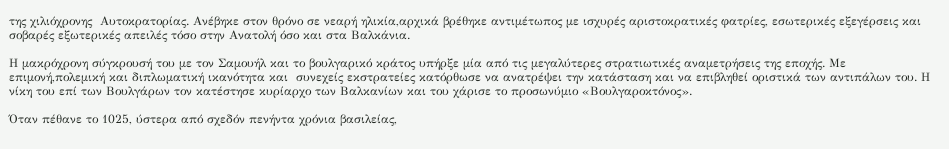της χιλιόχρονης  Αυτοκρατορίας. Ανέβηκε στον θρόνο σε νεαρή ηλικία,αρχικά βρέθηκε αντιμέτωπος με ισχυρές αριστοκρατικές φατρίες, εσωτερικές εξεγέρσεις και σοβαρές εξωτερικές απειλές τόσο στην Ανατολή όσο και στα Βαλκάνια.

Η μακρόχρονη σύγκρουσή του με τον Σαμουήλ και το βουλγαρικό κράτος υπήρξε μία από τις μεγαλύτερες στρατιωτικές αναμετρήσεις της εποχής. Με επιμονή,πολεμική και διπλωματική ικανότητα και  συνεχείς εκστρατείες κατόρθωσε να ανατρέψει την κατάσταση και να επιβληθεί οριστικά των αντιπάλων του. Η νίκη του επί των Βουλγάρων τον κατέστησε κυρίαρχο των Βαλκανίων και του χάρισε το προσωνύμιο «Βουλγαροκτόνος».

Όταν πέθανε το 1025, ύστερα από σχεδόν πενήντα χρόνια βασιλείας,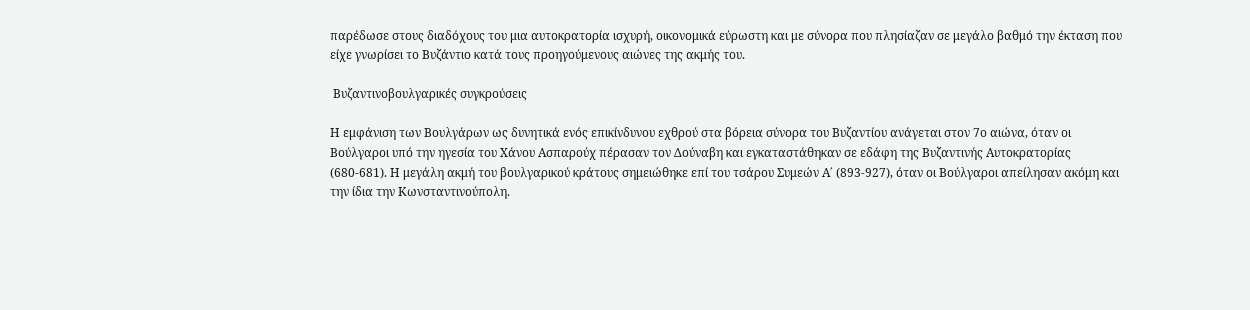παρέδωσε στους διαδόχους του μια αυτοκρατορία ισχυρή, οικονομικά εύρωστη και με σύνορα που πλησίαζαν σε μεγάλο βαθμό την έκταση που είχε γνωρίσει το Βυζάντιο κατά τους προηγούμενους αιώνες της ακμής του.

 Βυζαντινοβουλγαρικές συγκρούσεις

Η εμφάνιση των Βουλγάρων ως δυνητικά ενός επικίνδυνου εχθρού στα βόρεια σύνορα του Βυζαντίου ανάγεται στον 7ο αιώνα, όταν οι Βούλγαροι υπό την ηγεσία του Χάνου Ασπαρούχ πέρασαν τον Δούναβη και εγκαταστάθηκαν σε εδάφη της Βυζαντινής Αυτοκρατορίας (680-681). Η μεγάλη ακμή του βουλγαρικού κράτους σημειώθηκε επί του τσάρου Συμεών Α΄ (893-927), όταν οι Βούλγαροι απείλησαν ακόμη και την ίδια την Κωνσταντινούπολη.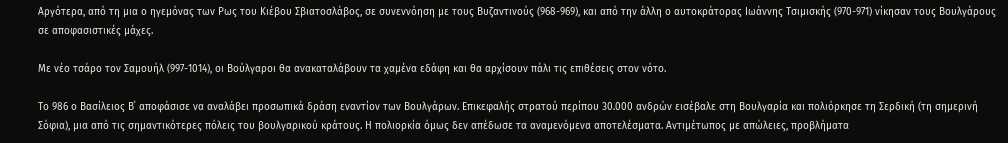Αργότερα, από τη μια ο ηγεμόνας των Ρως του Κιέβου Σβιατοσλάβος, σε συνεννόηση με τους Βυζαντινούς (968-969), και από την άλλη ο αυτοκράτορας Ιωάννης Τσιμισκής (970-971) νίκησαν τους Βουλγάρους σε αποφασιστικές μάχες.

Με νέο τσάρο τον Σαμουήλ (997-1014), οι Βούλγαροι θα ανακαταλάβουν τα χαμένα εδάφη και θα αρχίσουν πάλι τις επιθέσεις στον νότο.

Το 986 ο Βασίλειος Β΄ αποφάσισε να αναλάβει προσωπικά δράση εναντίον των Βουλγάρων. Επικεφαλής στρατού περίπου 30.000 ανδρών εισέβαλε στη Βουλγαρία και πολιόρκησε τη Σερδική (τη σημερινή Σόφια), μια από τις σημαντικότερες πόλεις του βουλγαρικού κράτους. Η πολιορκία όμως δεν απέδωσε τα αναμενόμενα αποτελέσματα. Αντιμέτωπος με απώλειες, προβλήματα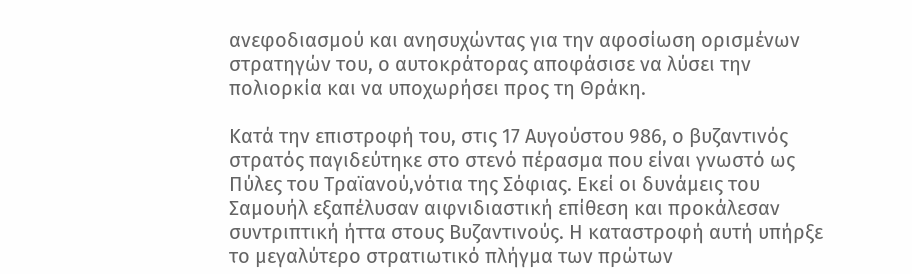ανεφοδιασμού και ανησυχώντας για την αφοσίωση ορισμένων στρατηγών του, ο αυτοκράτορας αποφάσισε να λύσει την πολιορκία και να υποχωρήσει προς τη Θράκη.

Κατά την επιστροφή του, στις 17 Αυγούστου 986, ο βυζαντινός στρατός παγιδεύτηκε στο στενό πέρασμα που είναι γνωστό ως Πύλες του Τραϊανού,νότια της Σόφιας. Εκεί οι δυνάμεις του Σαμουήλ εξαπέλυσαν αιφνιδιαστική επίθεση και προκάλεσαν συντριπτική ήττα στους Βυζαντινούς. Η καταστροφή αυτή υπήρξε το μεγαλύτερο στρατιωτικό πλήγμα των πρώτων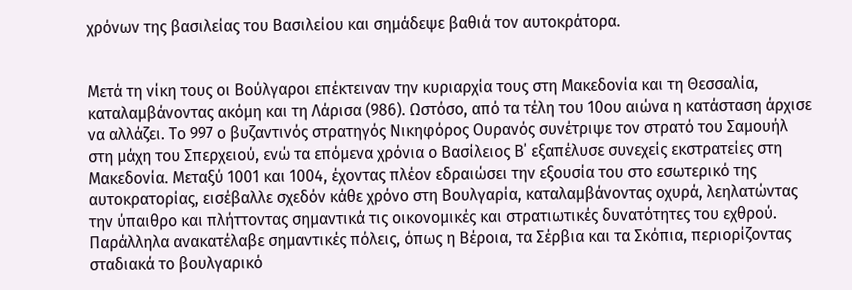χρόνων της βασιλείας του Βασιλείου και σημάδεψε βαθιά τον αυτοκράτορα.


Μετά τη νίκη τους οι Βούλγαροι επέκτειναν την κυριαρχία τους στη Μακεδονία και τη Θεσσαλία, καταλαμβάνοντας ακόμη και τη Λάρισα (986). Ωστόσο, από τα τέλη του 10ου αιώνα η κατάσταση άρχισε να αλλάζει. Το 997 ο βυζαντινός στρατηγός Νικηφόρος Ουρανός συνέτριψε τον στρατό του Σαμουήλ στη μάχη του Σπερχειού, ενώ τα επόμενα χρόνια ο Βασίλειος Β΄ εξαπέλυσε συνεχείς εκστρατείες στη Μακεδονία. Μεταξύ 1001 και 1004, έχοντας πλέον εδραιώσει την εξουσία του στο εσωτερικό της αυτοκρατορίας, εισέβαλλε σχεδόν κάθε χρόνο στη Βουλγαρία, καταλαμβάνοντας οχυρά, λεηλατώντας την ύπαιθρο και πλήττοντας σημαντικά τις οικονομικές και στρατιωτικές δυνατότητες του εχθρού. Παράλληλα ανακατέλαβε σημαντικές πόλεις, όπως η Βέροια, τα Σέρβια και τα Σκόπια, περιορίζοντας σταδιακά το βουλγαρικό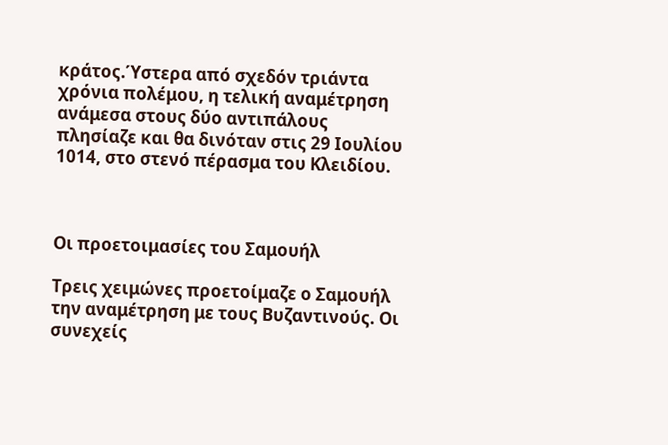κράτος.Ύστερα από σχεδόν τριάντα χρόνια πολέμου, η τελική αναμέτρηση ανάμεσα στους δύο αντιπάλους πλησίαζε και θα δινόταν στις 29 Ιουλίου 1014, στο στενό πέρασμα του Κλειδίου.



Οι προετοιμασίες του Σαμουήλ

Τρεις χειμώνες προετοίμαζε ο Σαμουήλ την αναμέτρηση με τους Βυζαντινούς. Οι συνεχείς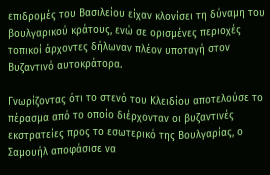επιδρομές του Βασιλείου είχαν κλονίσει τη δύναμη του βουλγαρικού κράτους, ενώ σε ορισμένες περιοχές τοπικοί άρχοντες δήλωναν πλέον υποταγή στον Βυζαντινό αυτοκράτορα.

Γνωρίζοντας ότι το στενό του Κλειδίου αποτελούσε το πέρασμα από το οποίο διέρχονταν οι βυζαντινές εκστρατείες προς το εσωτερικό της Βουλγαρίας, ο Σαμουήλ αποφάσισε να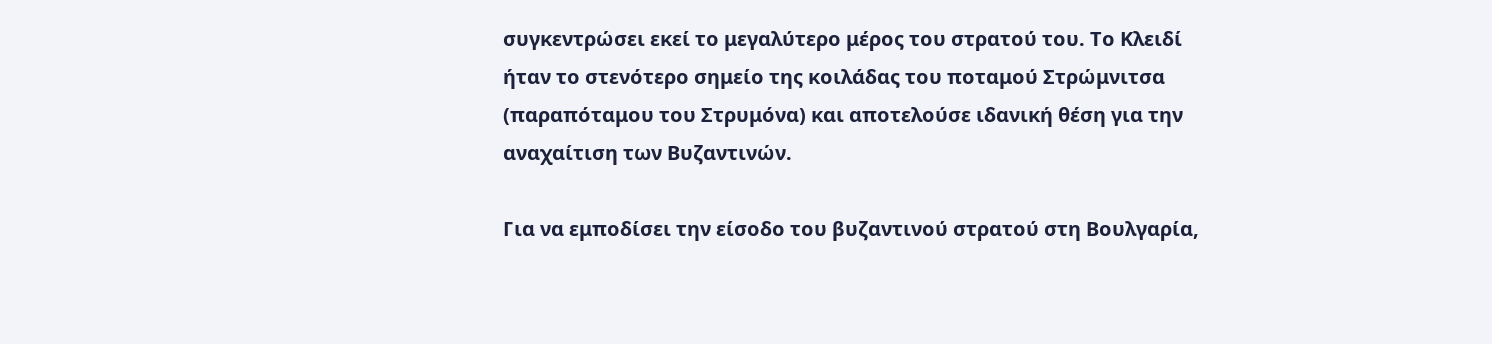συγκεντρώσει εκεί το μεγαλύτερο μέρος του στρατού του. Το Κλειδί ήταν το στενότερο σημείο της κοιλάδας του ποταμού Στρώμνιτσα (παραπόταμου του Στρυμόνα) και αποτελούσε ιδανική θέση για την αναχαίτιση των Βυζαντινών.

Για να εμποδίσει την είσοδο του βυζαντινού στρατού στη Βουλγαρία,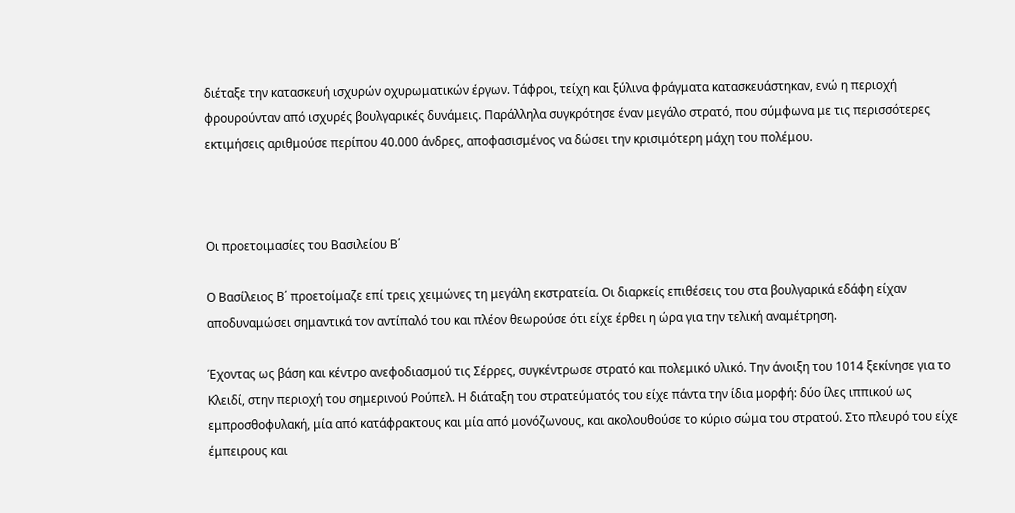διέταξε την κατασκευή ισχυρών οχυρωματικών έργων. Τάφροι, τείχη και ξύλινα φράγματα κατασκευάστηκαν, ενώ η περιοχή φρουρούνταν από ισχυρές βουλγαρικές δυνάμεις. Παράλληλα συγκρότησε έναν μεγάλο στρατό, που σύμφωνα με τις περισσότερες εκτιμήσεις αριθμούσε περίπου 40.000 άνδρες, αποφασισμένος να δώσει την κρισιμότερη μάχη του πολέμου.



Οι προετοιμασίες του Βασιλείου Β΄

Ο Βασίλειος Β΄ προετοίμαζε επί τρεις χειμώνες τη μεγάλη εκστρατεία. Οι διαρκείς επιθέσεις του στα βουλγαρικά εδάφη είχαν αποδυναμώσει σημαντικά τον αντίπαλό του και πλέον θεωρούσε ότι είχε έρθει η ώρα για την τελική αναμέτρηση.

Έχοντας ως βάση και κέντρο ανεφοδιασμού τις Σέρρες, συγκέντρωσε στρατό και πολεμικό υλικό. Την άνοιξη του 1014 ξεκίνησε για το Κλειδί, στην περιοχή του σημερινού Ρούπελ. Η διάταξη του στρατεύματός του είχε πάντα την ίδια μορφή: δύο ίλες ιππικού ως εμπροσθοφυλακή, μία από κατάφρακτους και μία από μονόζωνους, και ακολουθούσε το κύριο σώμα του στρατού. Στο πλευρό του είχε έμπειρους και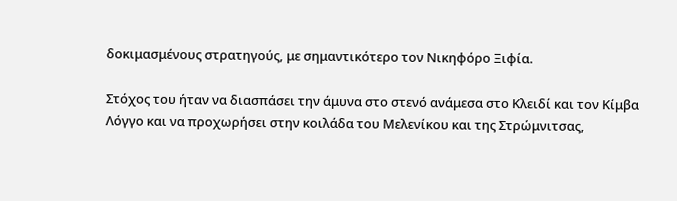δοκιμασμένους στρατηγούς, με σημαντικότερο τον Νικηφόρο Ξιφία.

Στόχος του ήταν να διασπάσει την άμυνα στο στενό ανάμεσα στο Κλειδί και τον Κίμβα Λόγγο και να προχωρήσει στην κοιλάδα του Μελενίκου και της Στρώμνιτσας,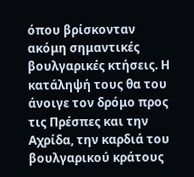όπου βρίσκονταν ακόμη σημαντικές βουλγαρικές κτήσεις. Η κατάληψή τους θα του άνοιγε τον δρόμο προς τις Πρέσπες και την Αχρίδα, την καρδιά του βουλγαρικού κράτους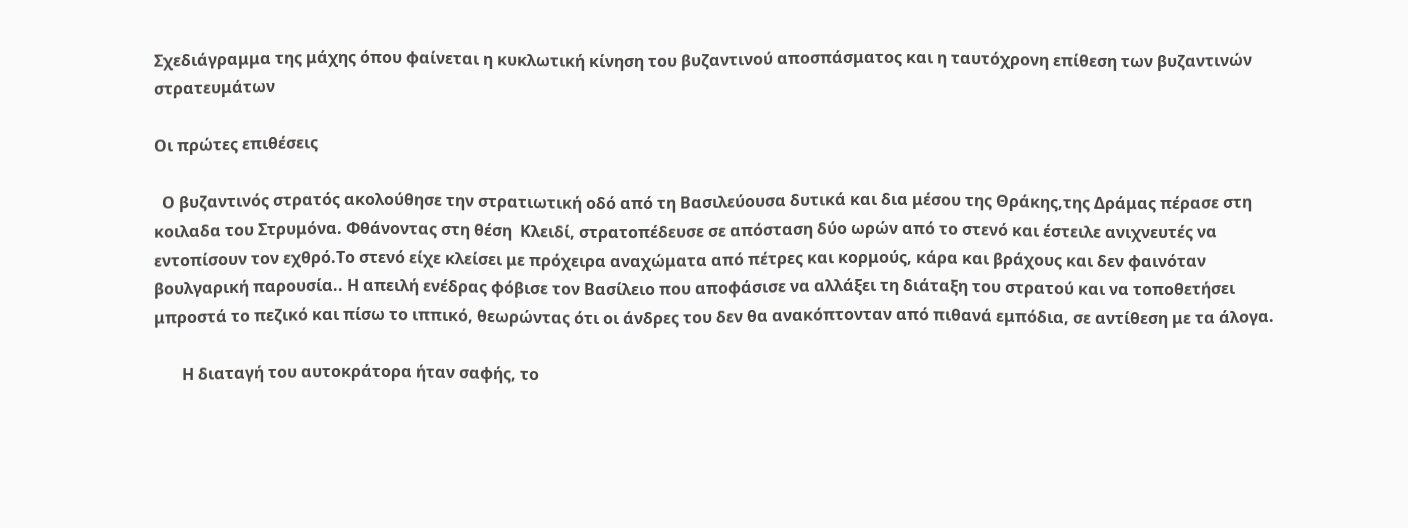Σχεδιάγραμμα της μάχης όπου φαίνεται η κυκλωτική κίνηση του βυζαντινού αποσπάσματος και η ταυτόχρονη επίθεση των βυζαντινών στρατευμάτων

Οι πρώτες επιθέσεις

  Ο βυζαντινός στρατός ακολούθησε την στρατιωτική οδό από τη Βασιλεύουσα δυτικά και δια μέσου της Θράκης,της Δράμας πέρασε στη κοιλαδα του Στρυμόνα. Φθάνοντας στη θέση  Κλειδί, στρατοπέδευσε σε απόσταση δύο ωρών από το στενό και έστειλε ανιχνευτές να εντοπίσουν τον εχθρό.Το στενό είχε κλείσει με πρόχειρα αναχώματα από πέτρες και κορμούς, κάρα και βράχους και δεν φαινόταν βουλγαρική παρουσία.. Η απειλή ενέδρας φόβισε τον Βασίλειο που αποφάσισε να αλλάξει τη διάταξη του στρατού και να τοποθετήσει μπροστά το πεζικό και πίσω το ιππικό, θεωρώντας ότι οι άνδρες του δεν θα ανακόπτονταν από πιθανά εμπόδια, σε αντίθεση με τα άλογα.

       Η διαταγή του αυτοκράτορα ήταν σαφής, το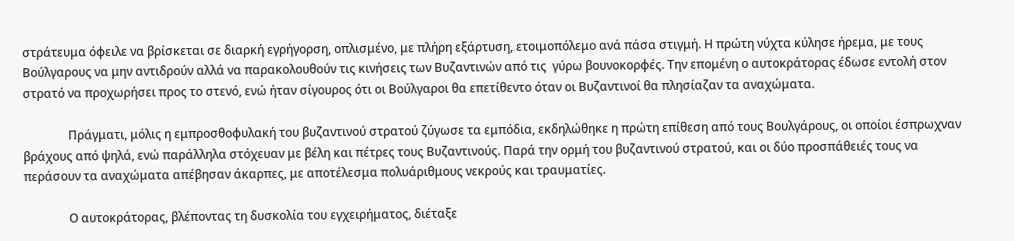στράτευμα όφειλε να βρίσκεται σε διαρκή εγρήγορση, οπλισμένο, με πλήρη εξάρτυση, ετοιμοπόλεμο ανά πάσα στιγμή. Η πρώτη νύχτα κύλησε ήρεμα, με τους Βούλγαρους να μην αντιδρούν αλλά να παρακολουθούν τις κινήσεις των Βυζαντινών από τις  γύρω βουνοκορφές. Την επομένη ο αυτοκράτορας έδωσε εντολή στον στρατό να προχωρήσει προς το στενό, ενώ ήταν σίγουρος ότι οι Βούλγαροι θα επετίθεντο όταν οι Βυζαντινοί θα πλησίαζαν τα αναχώματα.

               Πράγματι, μόλις η εμπροσθοφυλακή του βυζαντινού στρατού ζύγωσε τα εμπόδια, εκδηλώθηκε η πρώτη επίθεση από τους Βουλγάρους, οι οποίοι έσπρωχναν βράχους από ψηλά, ενώ παράλληλα στόχευαν με βέλη και πέτρες τους Βυζαντινούς. Παρά την ορμή του βυζαντινού στρατού, και οι δύο προσπάθειές τους να περάσουν τα αναχώματα απέβησαν άκαρπες, με αποτέλεσμα πολυάριθμους νεκρούς και τραυματίες.

               Ο αυτοκράτορας, βλέποντας τη δυσκολία του εγχειρήματος, διέταξε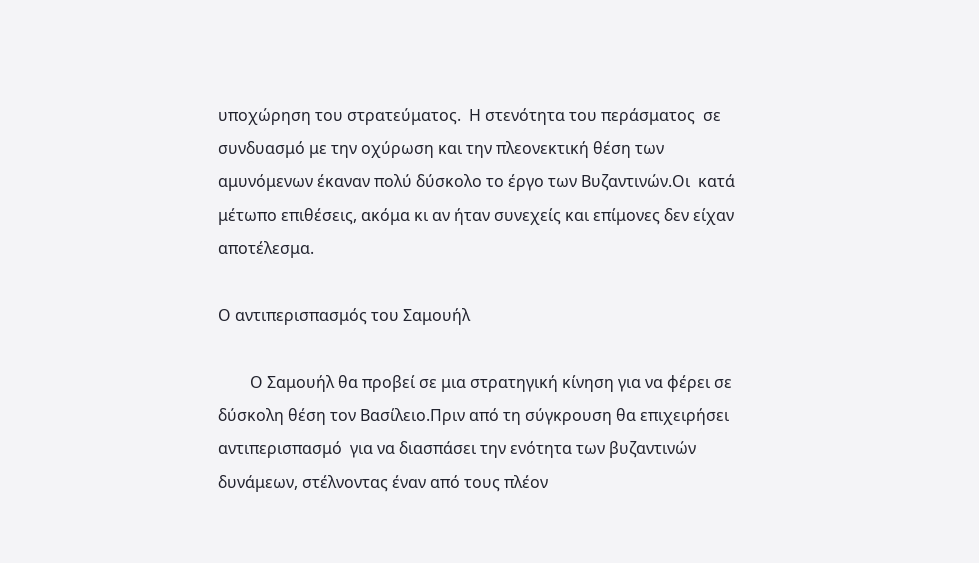υποχώρηση του στρατεύματος.  Η στενότητα του περάσματος  σε συνδυασμό με την οχύρωση και την πλεονεκτική θέση των αμυνόμενων έκαναν πολύ δύσκολο το έργο των Βυζαντινών.Οι  κατά μέτωπο επιθέσεις, ακόμα κι αν ήταν συνεχείς και επίμονες δεν είχαν αποτέλεσμα.

Ο αντιπερισπασμός του Σαμουήλ

        Ο Σαμουήλ θα προβεί σε μια στρατηγική κίνηση για να φέρει σε δύσκολη θέση τον Βασίλειο.Πριν από τη σύγκρουση θα επιχειρήσει  αντιπερισπασμό  για να διασπάσει την ενότητα των βυζαντινών δυνάμεων, στέλνοντας έναν από τους πλέον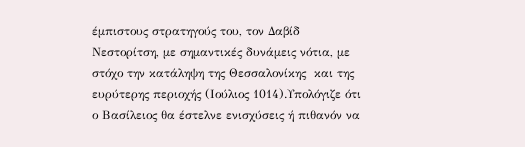έμπιστους στρατηγούς του, τον Δαβίδ Νεστορίτση, με σημαντικές δυνάμεις νότια, με στόχο την κατάληψη της Θεσσαλονίκης  και της ευρύτερης περιοχής (Ιούλιος 1014).Υπολόγιζε ότι ο Βασίλειος θα έστελνε ενισχύσεις ή πιθανόν να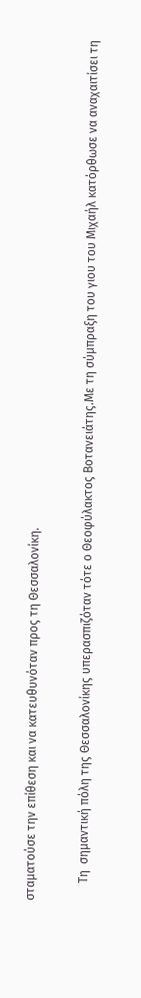σταματούσε την επίθεση και να κατευθυνόταν προς τη Θεσσαλονίκη.

      Τη  σημαντική πόλη της Θεσσαλονίκης υπερασπιζόταν τότε ο Θεοφύλακτος Βοτανειάτης.Με τη σύμπραξη του γιου του Μιχαήλ κατόρθωσε να αναχαιτίσει τη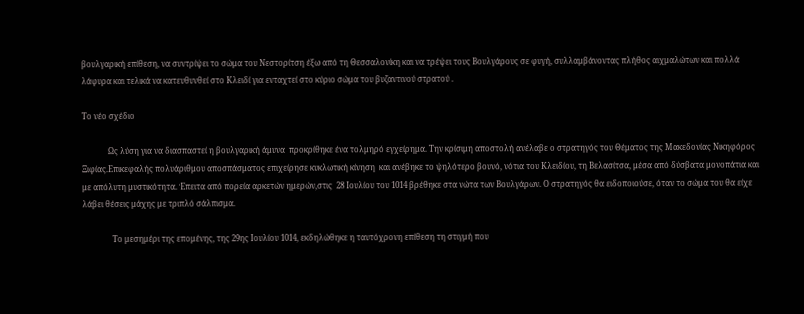βουλγαρική επίθεση, να συντρίψει το σώμα του Νεστορίτση έξω από τη Θεσσαλονίκη και να τρέψει τους Βουλγάρους σε φυγή, συλλαμβάνοντας πλήθος αιχμαλώτων και πολλά λάφυρα και τελικά να κατευθυνθεί στο Κλειδί για ενταχτεί στο κύριο σώμα του βυζαντινού στρατού .

Το νέο σχέδιο

             Ως λύση για να διασπαστεί η βουλγαρική άμυνα  προκρίθηκε ένα τολμηρό εγχείρημα. Την κρίσιμη αποστολή ανέλαβε ο στρατηγός του Θέματος της Μακεδονίας Νικηφόρος Ξιφίας.Επικεφαλής πολυάριθμου αποσπάσματος επιχείρησε κυκλωτική κίνηση  και ανέβηκε το ψηλότερο βουνό, νότια του Κλειδίου, τη Βελασίτσα, μέσα από δύσβατα μονοπάτια και με απόλυτη μυστικότητα. Έπειτα από πορεία αρκετών ημερών,στις  28 Ιουλίου του 1014 βρέθηκε στα νώτα των Βουλγάρων. Ο στρατηγός θα ειδοποιούσε, όταν το σώμα του θα είχε λάβει θέσεις μάχης με τριπλό σάλπισμα.

               Το μεσημέρι της επομένης, της 29ης Ιουλίου 1014, εκδηλώθηκε η ταυτόχρονη επίθεση τη στιγμή που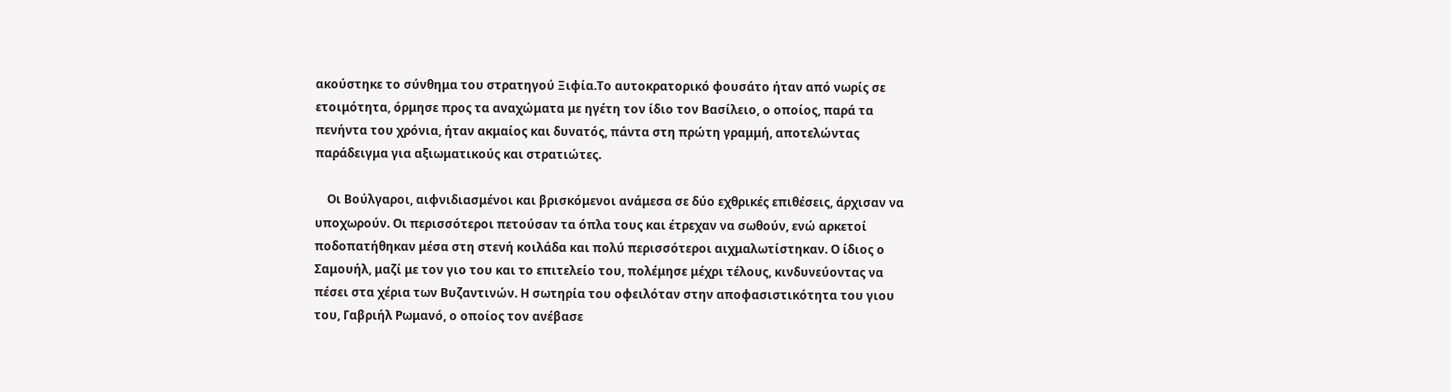ακούστηκε το σύνθημα του στρατηγού Ξιφία.Το αυτοκρατορικό φουσάτο ήταν από νωρίς σε ετοιμότητα, όρμησε προς τα αναχώματα με ηγέτη τον ίδιο τον Βασίλειο, ο οποίος, παρά τα πενήντα του χρόνια, ήταν ακμαίος και δυνατός, πάντα στη πρώτη γραμμή, αποτελώντας παράδειγμα για αξιωματικούς και στρατιώτες.

    Οι Βούλγαροι, αιφνιδιασμένοι και βρισκόμενοι ανάμεσα σε δύο εχθρικές επιθέσεις, άρχισαν να υποχωρούν. Οι περισσότεροι πετούσαν τα όπλα τους και έτρεχαν να σωθούν, ενώ αρκετοί ποδοπατήθηκαν μέσα στη στενή κοιλάδα και πολύ περισσότεροι αιχμαλωτίστηκαν. Ο ίδιος ο Σαμουήλ, μαζί με τον γιο του και το επιτελείο του, πολέμησε μέχρι τέλους, κινδυνεύοντας να πέσει στα χέρια των Βυζαντινών. Η σωτηρία του οφειλόταν στην αποφασιστικότητα του γιου του, Γαβριήλ Ρωμανό, ο οποίος τον ανέβασε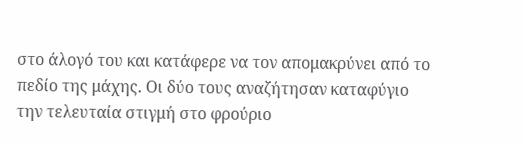στο άλογό του και κατάφερε να τον απομακρύνει από το πεδίο της μάχης. Οι δύο τους αναζήτησαν καταφύγιο την τελευταία στιγμή στο φρούριο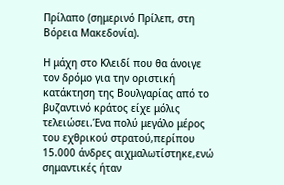Πρίλαπο (σημερινό Πρίλεπ, στη Βόρεια Μακεδονία).

Η μάχη στο Κλειδί που θα άνοιγε τον δρόμο για την οριστική κατάκτηση της Βουλγαρίας από το βυζαντινό κράτος είχε μόλις τελειώσει.Ένα πολύ μεγάλο μέρος του εχθρικού στρατού,περίπου 15.000 άνδρες αιχμαλωτίστηκε,ενώ σημαντικές ήταν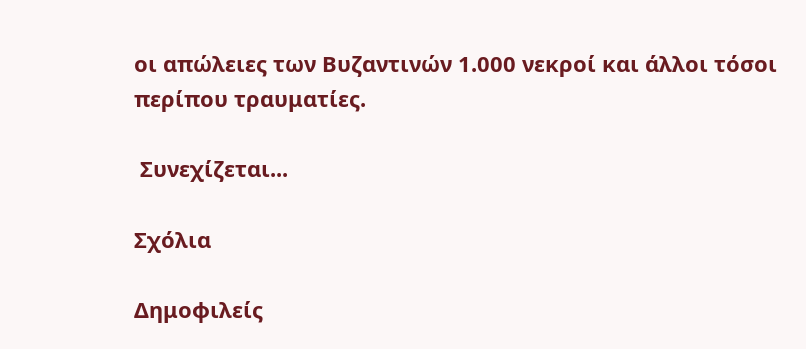οι απώλειες των Βυζαντινών 1.000 νεκροί και άλλοι τόσοι περίπου τραυματίες.

 Συνεχίζεται...

Σχόλια

Δημοφιλείς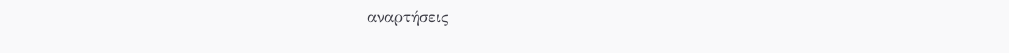αναρτήσεις